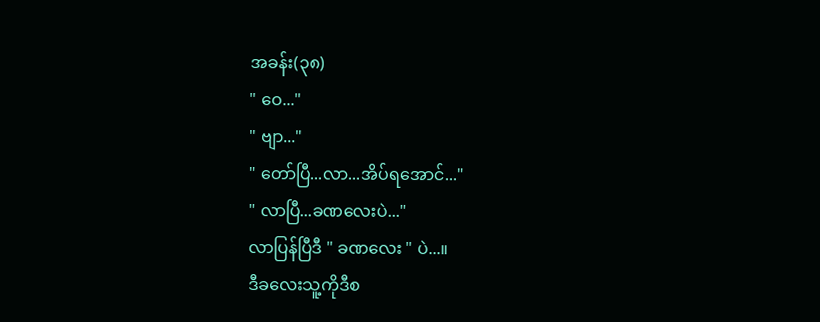အခန်း(၃၈)
" ဝေ..."
" ဗျာ..."
" တော်ပြီ...လာ...အိပ်ရအောင်..."
" လာပြီ...ခဏလေးပဲ..."
လာပြန်ပြီဒီ " ခဏလေး " ပဲ...။
ဒီခလေးသူ့ကိုဒီစ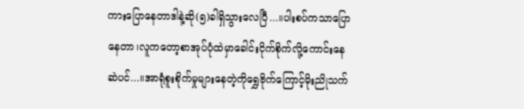ကားပြောနေတာဒါနဲ့ဆို(၅)ခါရှိသွားလေပြီ...။ပါးစပ်ကသာပြောနေတာ၊လူကတော့စာအုပ်ပုံထဲမှာခေါင်းငိုက်စိုက်လို့ကောင်းနေဆဲပင်...။အာရုံစူးစိုက်မှုများနေတဲ့ကိုရွှေဗိုက်ကြောင့်မိုးညိုသက်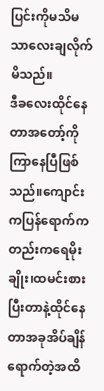ပြင်းကိုမသိမသာလေးချလိုက်မိသည်။
ဒီခလေးထိုင်နေတာအတော့်ကိုကြာနေပြီဖြစ်သည်။ကျောင်းကပြန်ရောက်ကတည်းကရေမိုးချိုး၊ထမင်းစားပြီးတာနဲ့ထိုင်နေတာအခုအိပ်ချိန်ရောက်တဲ့အထိ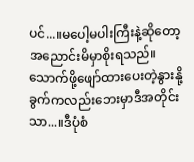ပင်...။မပေါ့မပါးကြီးနဲ့ဆိုတော့အညောင်းမိမှာစိုးရသည်။သောက်ဖို့ဖျော်ထားပေးတဲ့နွားနို့ခွက်ကလည်းဘေးမှာဒီအတိုင်းသာ...။ဒီပုံစံ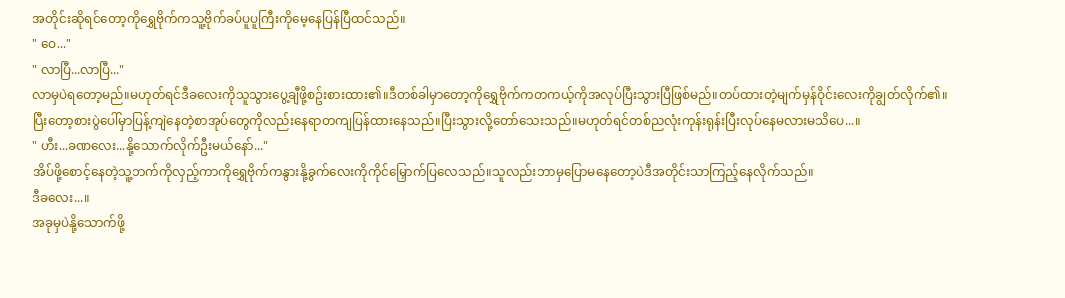အတိုင်းဆိုရင်တော့ကိုရွှေဗိုက်ကသူ့ဗိုက်ခပ်ပူပူကြီးကိုမေ့နေပြန်ပြီထင်သည်။
" ဝေ..."
" လာပြီ...လာပြီ..."
လာမှပဲရတော့မည်။မဟုတ်ရင်ဒီခလေးကိုသူသွားပွေ့ချီဖို့စဥ်းစားထား၏။ဒီတစ်ခါမှာတော့ကိုရွှေဗိုက်ကတကယ့်ကိုအလုပ်ပြီးသွားပြီဖြစ်မည်။တပ်ထားတဲ့မျက်မှန်ဝိုင်းလေးကိုချွတ်လိုက်၏။ပြီးတော့စားပွဲပေါ်မှာပြန့်ကျဲနေတဲ့စာအုပ်တွေကိုလည်းနေရာတကျပြန်ထားနေသည်။ပြီးသွားလို့တော်သေးသည်။မဟုတ်ရင်တစ်ညလုံးကုန်းရုန်းပြီးလုပ်နေမလားမသိပေ...။
" ဟီး...ခဏလေး...နို့သောက်လိုက်ဦးမယ်နော်..."
အိပ်ဖို့စောင့်နေတဲ့သူ့ဘက်ကိုလှည့်ကာကိုရွှေဗိုက်ကနွားနို့ခွက်လေးကိုကိုင်မြှောက်ပြလေသည်။သူလည်းဘာမှပြောမနေတော့ပဲဒီအတိုင်းသာကြည့်နေလိုက်သည်။
ဒီခလေး...။
အခုမှပဲနို့သောက်ဖို့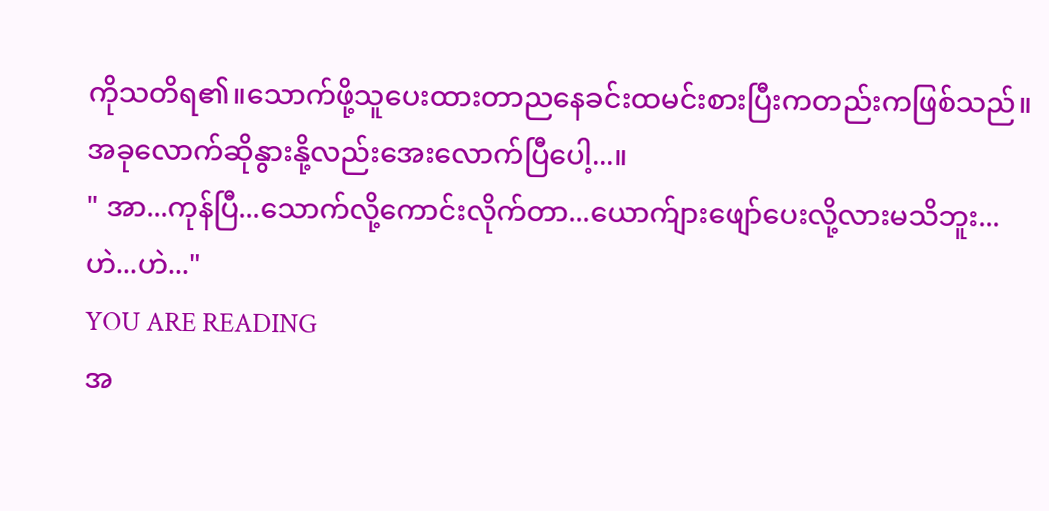ကိုသတိရ၏။သောက်ဖို့သူပေးထားတာညနေခင်းထမင်းစားပြီးကတည်းကဖြစ်သည်။အခုလောက်ဆိုနွားနို့လည်းအေးလောက်ပြီပေါ့...။
" အာ...ကုန်ပြီ...သောက်လို့ကောင်းလိုက်တာ...ယောက်ျားဖျော်ပေးလို့လားမသိဘူး...ဟဲ...ဟဲ..."
YOU ARE READING
အ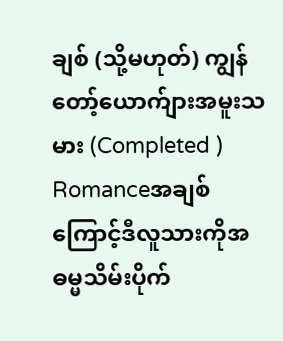ချစ် (သို့မဟုတ်) ကျွန်တော့်ယောက်ျားအမူးသမား (Completed )
Romanceအချစ်ကြောင့်ဒီလူသားကိုအဓမ္မသိမ်းပိုက်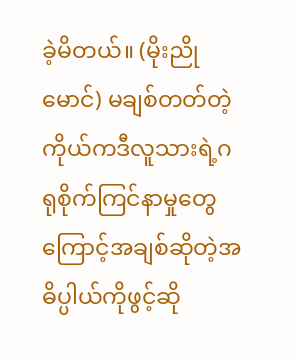ခဲ့မိတယ်။ (မိုးညိုမောင်) မချစ်တတ်တဲ့ကိုယ်ကဒီလူသားရဲ့ဂရုစိုက်ကြင်နာမှုတွေကြောင့်အချစ်ဆိုတဲ့အဓိပ္ပါယ်ကိုဖွင့်ဆို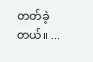တတ်ခဲ့တယ်။ ...